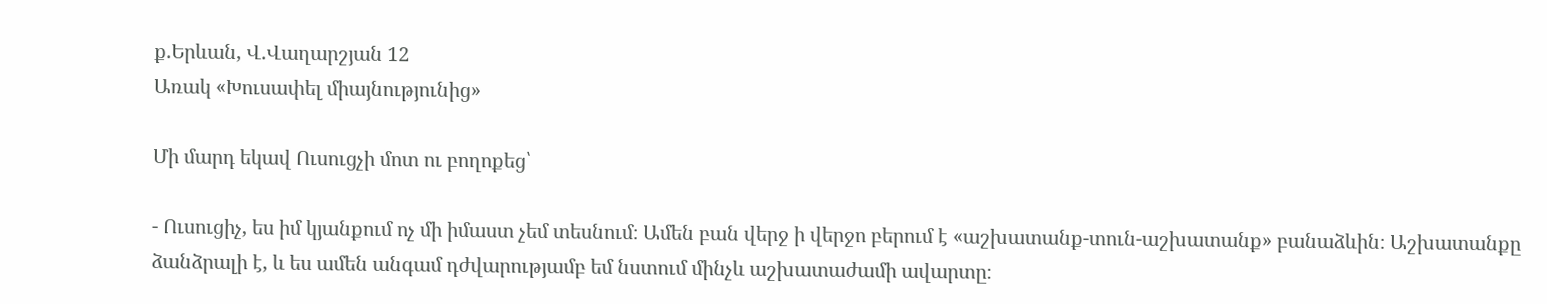ք.Երևան, Վ.Վաղարշյան 12
Առակ «Խուսափել միայնությունից»

Մի մարդ եկավ Ուսուցչի մոտ ու բողոքեց՝

- Ուսուցիչ, ես իմ կյանքում ոչ մի իմաստ չեմ տեսնում։ Ամեն բան վերջ ի վերջո բերում է «աշխատանք-տուն-աշխատանք» բանաձևին։ Աշխատանքը ձանձրալի է, և ես ամեն անգամ դժվարությամբ եմ նստում մինչև աշխատաժամի ավարտը։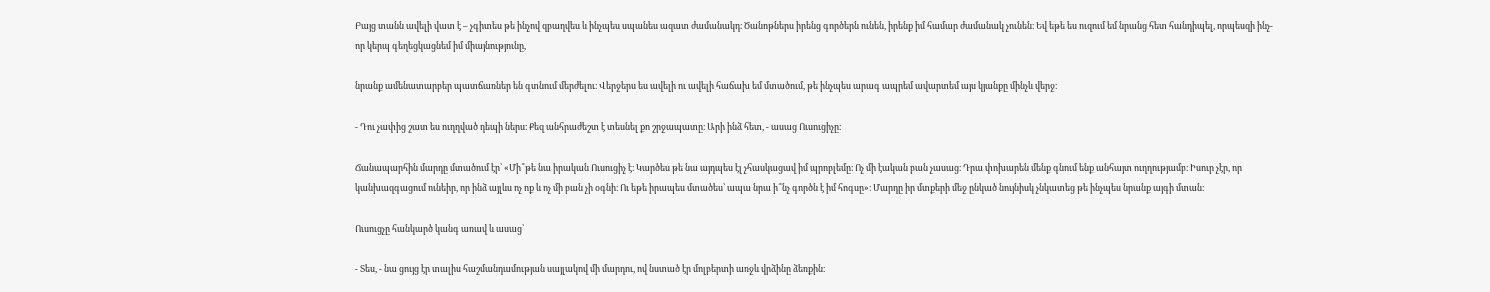Բայց տանն ավելի վատ է – չգիտես թե ինչով զբաղվես և ինչպես սպանես ազատ ժամանակդ։ Ծանոթներս իրենց գործերն ունեն, իրենք իմ համար ժամանակ չունեն։ Եվ եթե ես ուզում եմ նրանց հետ հանդիպել, որպեսզի ինչ-որ կերպ գեղեցկացնեմ իմ միայնությունը,

նրանք ամենատարբեր պատճառներ են գտնում մերժելու։ Վերջերս ես ավելի ու ավելի հաճախ եմ մտածում, թե ինչպես արագ ապրեմ ավարտեմ այս կյանքը մինչև վերջ։

- Դու չափից շատ ես ուղղված դեպի ներս։ Քեզ անհրաժեշտ է տեսնել քո շրջապատը։ Արի ինձ հետ, - ասաց Ուսուցիչը։

Ճանապարհին մարդը մտածում էր՝ «Մի՞թե նա իրական Ուսուցիչ է։ Կարծես թե նա այդպես էլ չհասկացավ իմ պրոբլեմը։ Ոչ մի էական բան չասաց։ Դրա փոխարեն մենք գնում ենք անհայտ ուղղությամբ։ Իսուր չէր, որ կանխազգացում ունեիր, որ ինձ այլևս ոչ ոք և ոչ մի բան չի օգնի։ Ու եթե իրապես մտածես՝ ապա նրա ի՞նչ գործն է իմ հոգսը»։ Մարդը իր մտքերի մեջ ընկած նույնիսկ չնկատեց թե ինչպես նրանք այգի մտան։

Ուսուցչը հանկարծ կանգ առավ և ասաց՝

- Տես, - նա ցույց էր տալիս հաշմանդամության սայլակով մի մարդու, ով նստած էր մոլբերտի առջև վրձինը ձեռքին։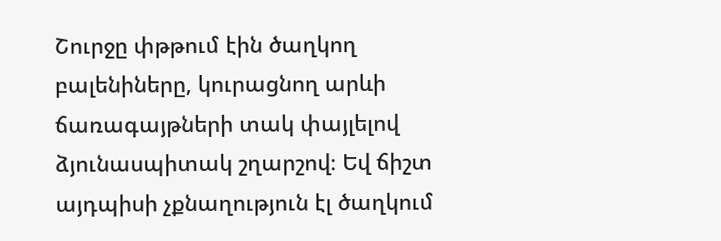Շուրջը փթթում էին ծաղկող բալենիները, կուրացնող արևի ճառագայթների տակ փայլելով ձյունասպիտակ շղարշով։ Եվ ճիշտ այդպիսի չքնաղություն էլ ծաղկում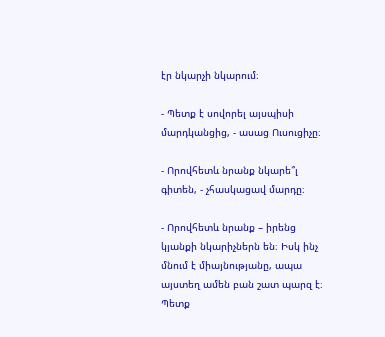էր նկարչի նկարում։

- Պետք է սովորել այսպիսի մարդկանցից, - ասաց Ուսուցիչը։

- Որովհետև նրանք նկարե՞լ գիտեն, - չհասկացավ մարդը։

- Որովհետև նրանք – իրենց կյանքի նկարիչներն են։ Իսկ ինչ մնում է միայնությանը, ապա այստեղ ամեն բան շատ պարզ է։ Պետք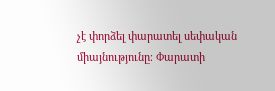չէ փորձել փարատել սեփական միայնությունը։ Փարատի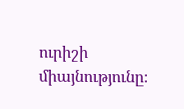ուրիշի միայնությունը։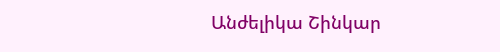Անժելիկա Շինկար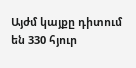Այժմ կայքը դիտում են 330 հյուր